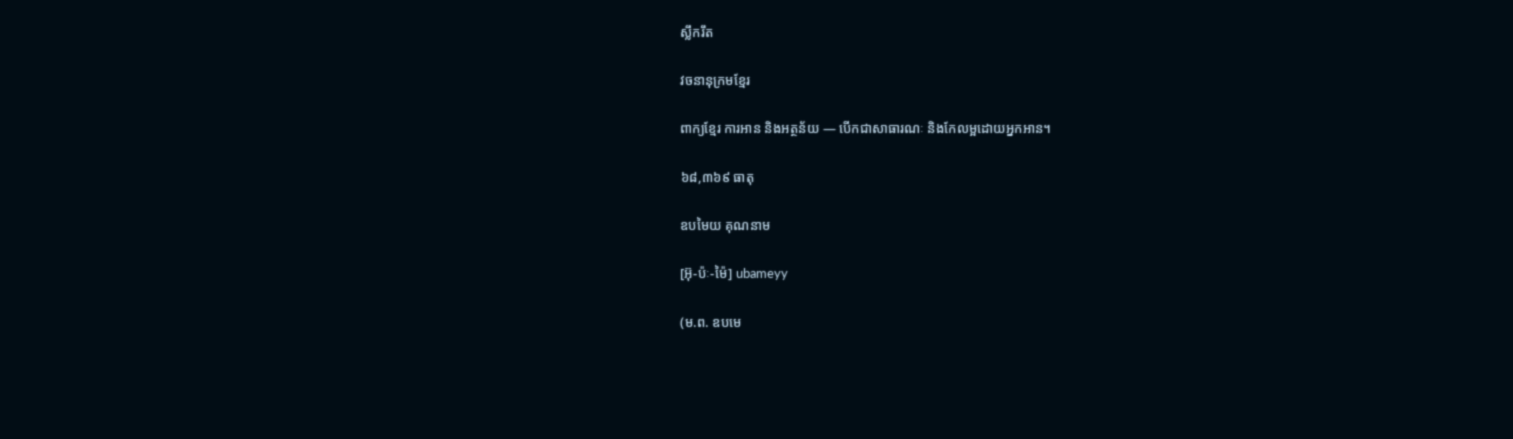ស្លឹករឹត

វចនានុក្រមខ្មែរ

ពាក្យខ្មែរ ការអាន និងអត្ថន័យ — បើកជាសាធារណៈ និងកែលម្អដោយអ្នកអាន។

៦៨,៣៦៩ ធាតុ

ឧបមៃយ គុណនាម

[អ៊ុ-ប៉ៈ-ម៉ៃ] ubameyy

(ម.ព. ឧបមេ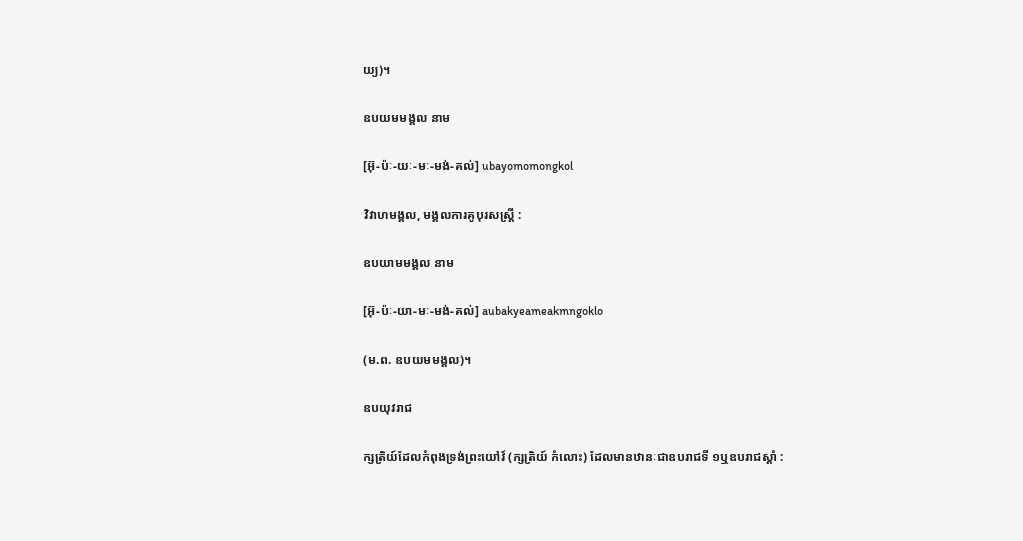យ្យ)។

ឧបយមមង្គល នាម

[អ៊ុ-ប៉ៈ-យៈ-មៈ-មង់-គល់] ubayomomongkol

វិវាហមង្គល, មង្គលការគូបុរសស្ត្រី :

ឧបយាមមង្គល នាម

[អ៊ុ-ប៉ៈ-យា-មៈ-មង់-គល់] aubakyeameakmngoklo

(ម.ព. ឧបយមមង្គល)។

ឧបយុវរាជ

ក្សត្រិយ៍ដែលកំពុងទ្រង់ព្រះយៅវ៍ (ក្សត្រិយ៍ កំលោះ) ដែលមានឋានៈជាឧបរាជទី ១ឬឧបរាជស្ដាំ :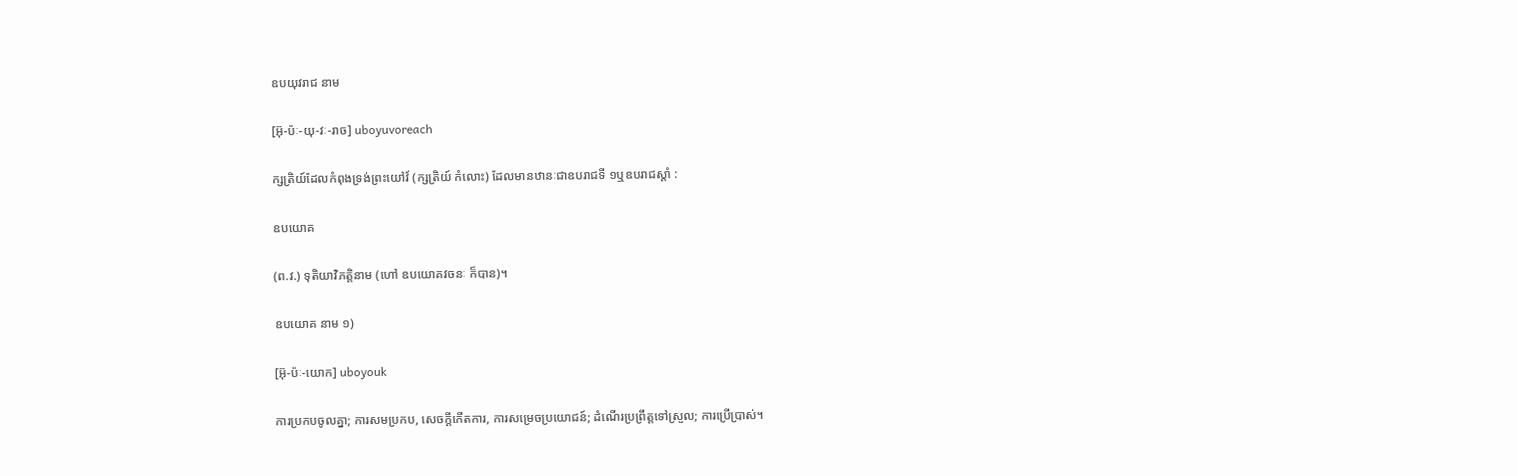ឧបយុវរាជ នាម

[អ៊ុ-ប៉ៈ-យុ-វៈ-រាច] uboyuvoreach

ក្សត្រិយ៍ដែលកំពុងទ្រង់ព្រះយៅវ៍ (ក្សត្រិយ៍ កំលោះ) ដែលមានឋានៈជាឧបរាជទី ១ឬឧបរាជស្ដាំ :

ឧបយោគ

(ព.វ.) ទុតិយាវិភត្តិនាម (ហៅ ឧបយោគវចនៈ ក៏បាន)។

ឧបយោគ នាម ១)

[អ៊ុ-ប៉ៈ-យោក] uboyouk

ការប្រកបចូលគ្នា; ការសមប្រកប, សេចក្ដីកើតការ, ការសម្រេចប្រយោជន៍; ដំណើរប្រព្រឹត្តទៅស្រួល; ការប្រើប្រាស់។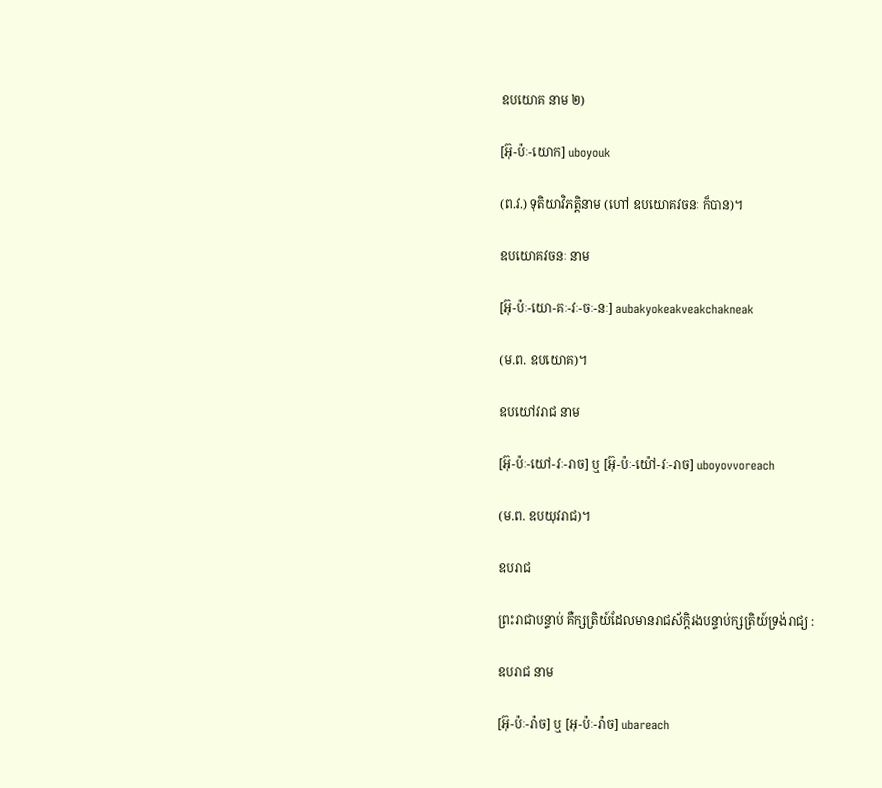ឧបយោគ នាម ២)

[អ៊ុ-ប៉ៈ-យោក] uboyouk

(ព.វ.) ទុតិយាវិភត្តិនាម (ហៅ ឧបយោគវចនៈ ក៏បាន)។

ឧបយោគវចនៈ នាម

[អ៊ុ-ប៉ៈ-យោ-គៈ-វៈ-ចៈ-នៈ] aubakyokeakveakchakneak

(ម.ព. ឧបយោគ)។

ឧបយៅវរាជ នាម

[អ៊ុ-ប៉ៈ-យៅ-វៈ-រាច] ឬ [អ៊ុ-ប៉ៈ-យ៉ៅ-វៈ-រាច] uboyovvoreach

(ម.ព. ឧបយុវរាជ)។

ឧបរាជ

ព្រះរាជាបន្ទាប់ គឺក្សត្រិយ៍ដែលមានរាជស័ក្ដិរងបន្ទាប់ក្សត្រិយ៍ទ្រង់រាជ្យ :

ឧបរាជ នាម

[អ៊ុ-ប៉ៈ-រ៉ាច] ឬ [អុ-ប៉ៈ-រ៉ាច] ubareach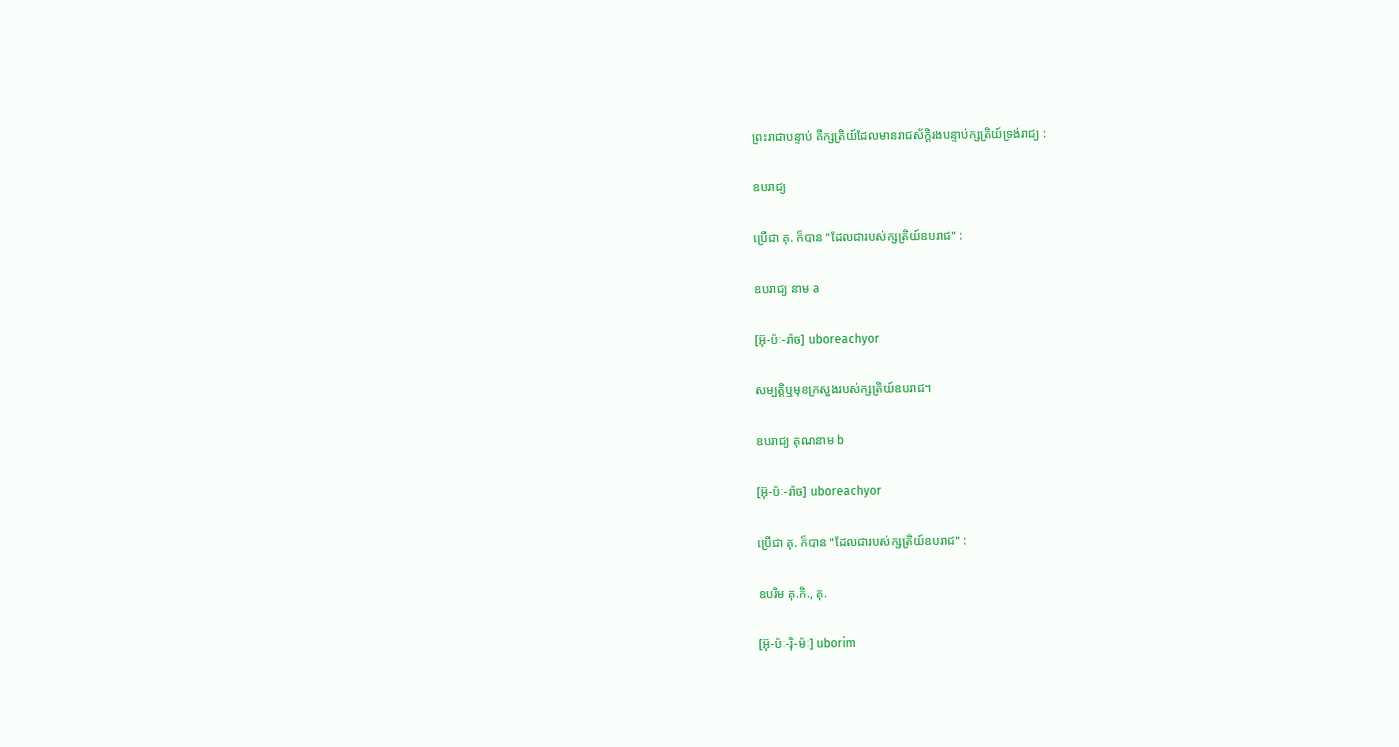ព្រះរាជាបន្ទាប់ គឺក្សត្រិយ៍ដែលមានរាជស័ក្ដិរងបន្ទាប់ក្សត្រិយ៍ទ្រង់រាជ្យ :

ឧបរាជ្យ

ប្រើជា គុ. ក៏បាន "ដែលជារបស់ក្សត្រិយ៍ឧបរាជ" :

ឧបរាជ្យ នាម a

[អ៊ុ-ប៉ៈ-រ៉ាច] uboreachyor

សម្បត្តិឬមុខក្រសួងរបស់ក្សត្រិយ៍ឧបរាជ។

ឧបរាជ្យ គុណនាម b

[អ៊ុ-ប៉ៈ-រ៉ាច] uboreachyor

ប្រើជា គុ. ក៏បាន "ដែលជារបស់ក្សត្រិយ៍ឧបរាជ" :

ឧបរិម គុ.កិ., គុ.

[អ៊ុ-ប៉ៈ-រ៉ិ-ម៉ៈ] uborim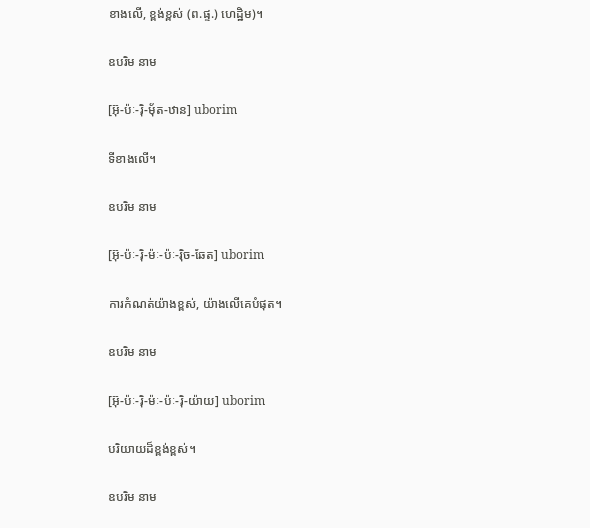ខាងលើ, ខ្ពង់ខ្ពស់ (ព.ផ្ទ.) ហេដ្ឋិម)។

ឧបរិម នាម

[អ៊ុ-ប៉ៈ-រ៉ិ-ម៉័ត-ឋាន] uborim

ទីខាងលើ។

ឧបរិម នាម

[អ៊ុ-ប៉ៈ-រ៉ិ-ម៉ៈ-ប៉ៈ-រ៉ិច-ឆែត] uborim

ការកំណត់យ៉ាងខ្ពស់, យ៉ាងលើគេបំផុត។

ឧបរិម នាម

[អ៊ុ-ប៉ៈ-រ៉ិ-ម៉ៈ-ប៉ៈ-រ៉ិ-យ៉ាយ] uborim

បរិយាយដ៏ខ្ពង់ខ្ពស់។

ឧបរិម នាម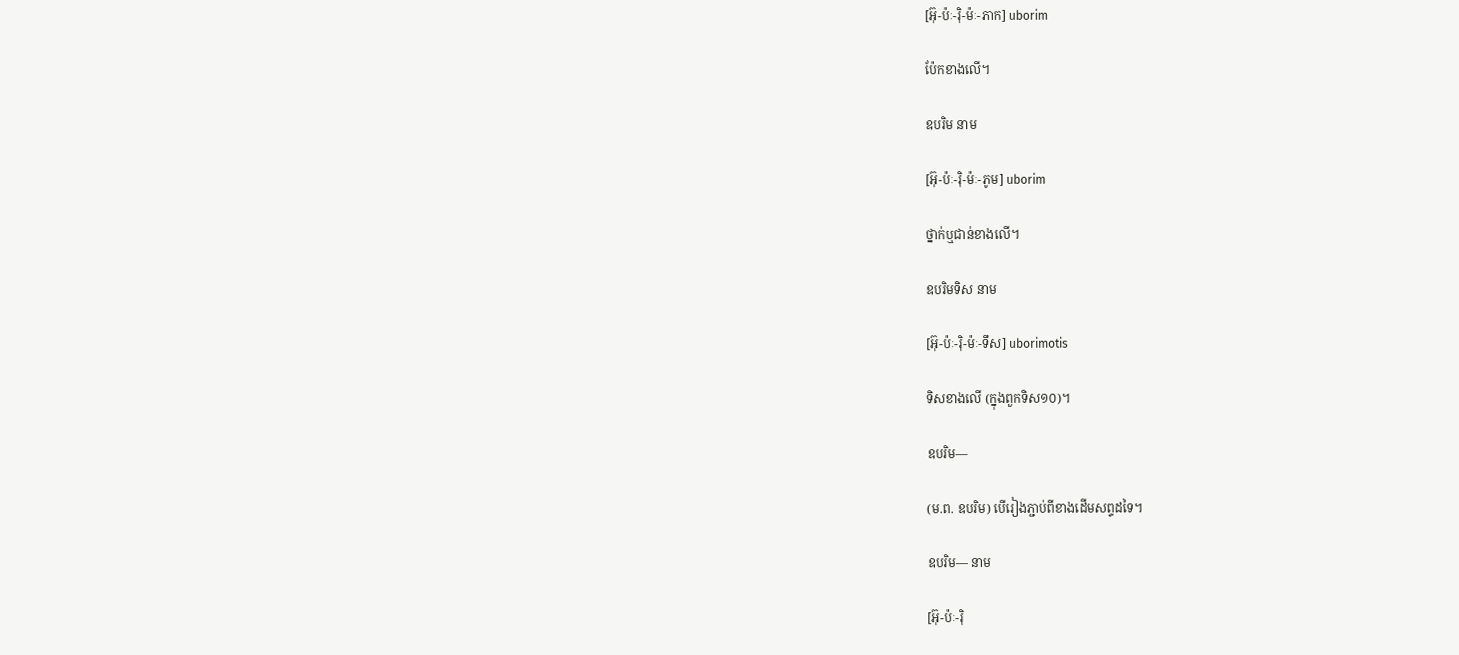[អ៊ុ-ប៉ៈ-រ៉ិ-ម៉ៈ-ភាក] uborim

ប៉ែកខាងលើ។

ឧបរិម នាម

[អ៊ុ-ប៉ៈ-រ៉ិ-ម៉ៈ-ភូម] uborim

ថ្នាក់ឬជាន់ខាងលើ។

ឧបរិមទិស នាម

[អ៊ុ-ប៉ៈ-រ៉ិ-ម៉ៈ-ទឹស] uborimotis

ទិសខាងលើ (ក្នុងពួកទិស១០)។

ឧបរិម—

(ម.ព. ឧបរិម) បើរៀងភ្ជាប់ពីខាងដើមសព្ទដទៃ។

ឧបរិម— នាម

[អ៊ុ-ប៉ៈ-រ៉ិ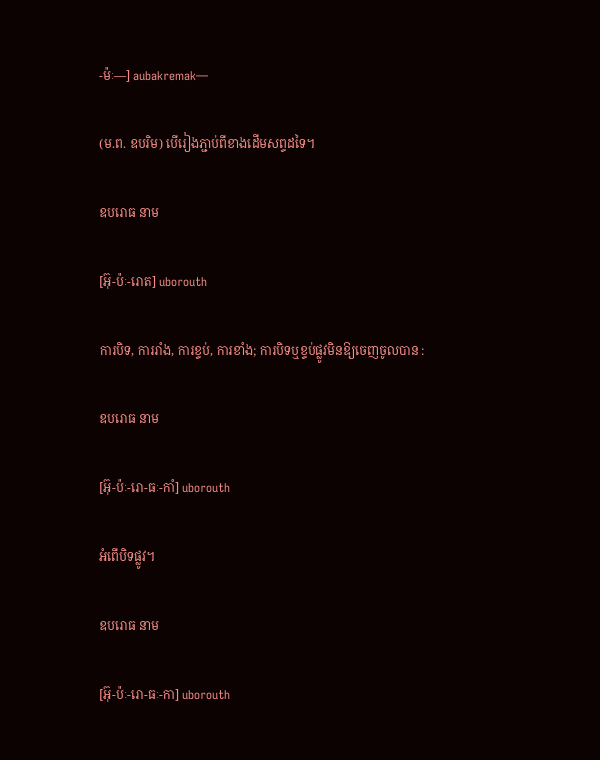-ម៉ៈ—] aubakremak—

(ម.ព. ឧបរិម) បើរៀងភ្ជាប់ពីខាងដើមសព្ទដទៃ។

ឧបរោធ នាម

[អ៊ុ-ប៉ៈ-រោត] uborouth

ការបិទ, ការរាំង, ការខ្ទប់, ការខាំង; ការបិទឬខ្ទប់ផ្លូវមិនឱ្យចេញចូលបាន :

ឧបរោធ នាម

[អ៊ុ-ប៉ៈ-រោ-ធៈ-កាំ] uborouth

អំពើបិទផ្លូវ។

ឧបរោធ នាម

[អ៊ុ-ប៉ៈ-រោ-ធៈ-កា] uborouth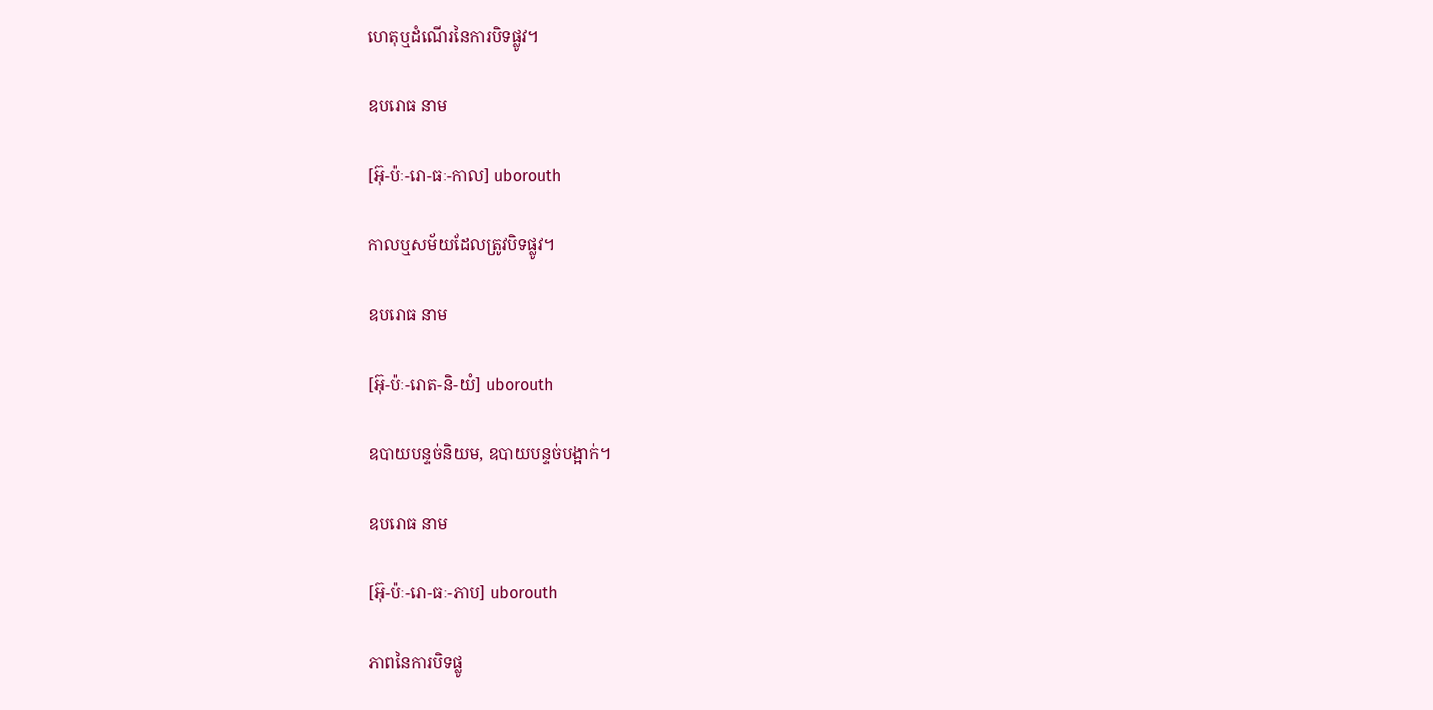ហេតុឬដំណើរនៃការបិទផ្លូវ។

ឧបរោធ នាម

[អ៊ុ-ប៉ៈ-រោ-ធៈ-កាល] uborouth

កាលឬសម័យដែលត្រូវបិទផ្លូវ។

ឧបរោធ នាម

[អ៊ុ-ប៉ៈ-រោត-និ-យំ] uborouth

ឧបាយបន្ទច់និយម, ឧបាយបន្ទច់បង្អាក់។

ឧបរោធ នាម

[អ៊ុ-ប៉ៈ-រោ-ធៈ-ភាប] uborouth

ភាពនៃការបិទផ្លូ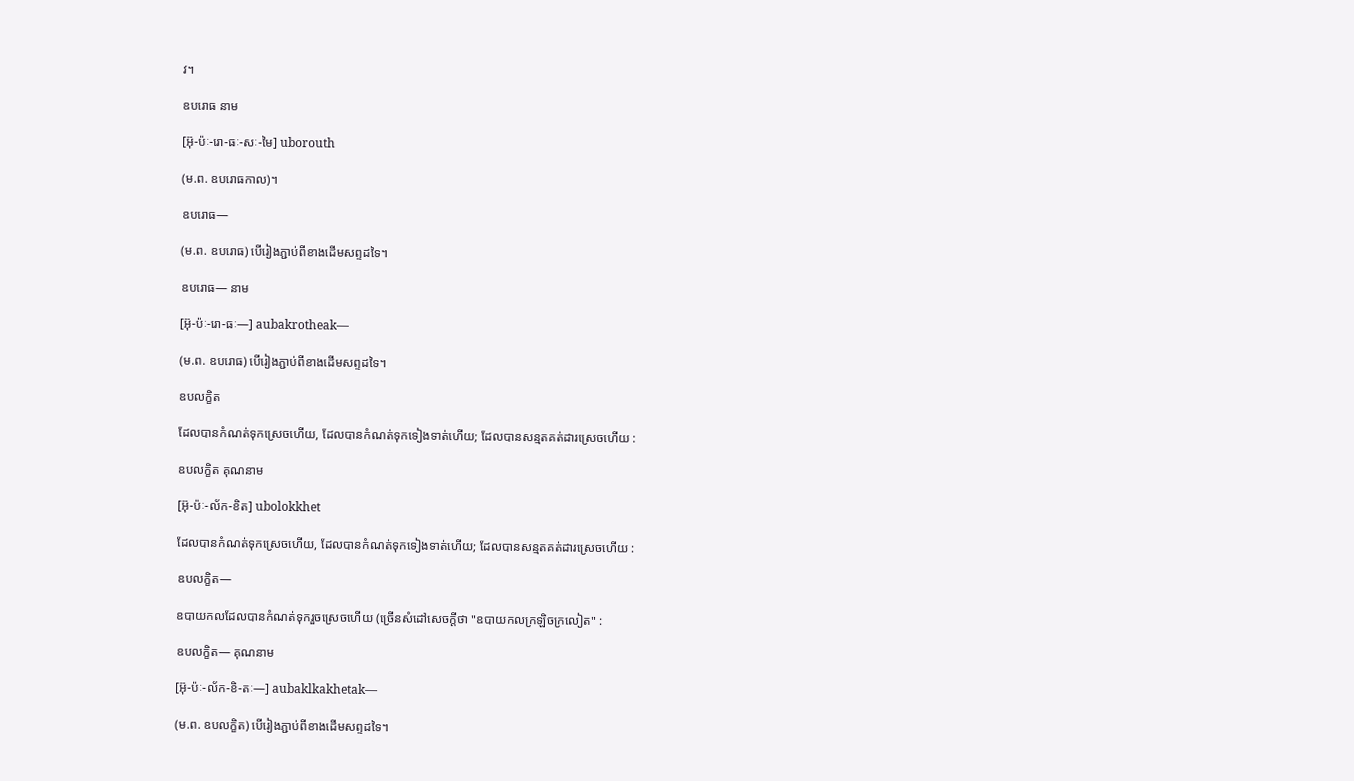វ។

ឧបរោធ នាម

[អ៊ុ-ប៉ៈ-រោ-ធៈ-សៈ-មៃ] uborouth

(ម.ព. ឧបរោធកាល)។

ឧបរោធ—

(ម.ព. ឧបរោធ) បើរៀងភ្ជាប់ពីខាងដើមសព្ទដទៃ។

ឧបរោធ— នាម

[អ៊ុ-ប៉ៈ-រោ-ធៈ—] aubakrotheak—

(ម.ព. ឧបរោធ) បើរៀងភ្ជាប់ពីខាងដើមសព្ទដទៃ។

ឧបលក្ខិត

ដែលបានកំណត់ទុកស្រេចហើយ, ដែលបានកំណត់ទុកទៀងទាត់ហើយ; ដែលបានសន្មតគត់ដារស្រេចហើយ :

ឧបលក្ខិត គុណនាម

[អ៊ុ-ប៉ៈ-ល័ក-ខិត] ubolokkhet

ដែលបានកំណត់ទុកស្រេចហើយ, ដែលបានកំណត់ទុកទៀងទាត់ហើយ; ដែលបានសន្មតគត់ដារស្រេចហើយ :

ឧបលក្ខិត—

ឧបាយកលដែលបានកំណត់ទុករួចស្រេចហើយ (ច្រើនសំដៅសេចក្ដីថា "ឧបាយកលក្រឡិចក្រលៀត" :

ឧបលក្ខិត— គុណនាម

[អ៊ុ-ប៉ៈ-ល័ក-ខិ-តៈ—] aubaklkakhetak—

(ម.ព. ឧបលក្ខិត) បើរៀងភ្ជាប់ពីខាងដើមសព្ទដទៃ។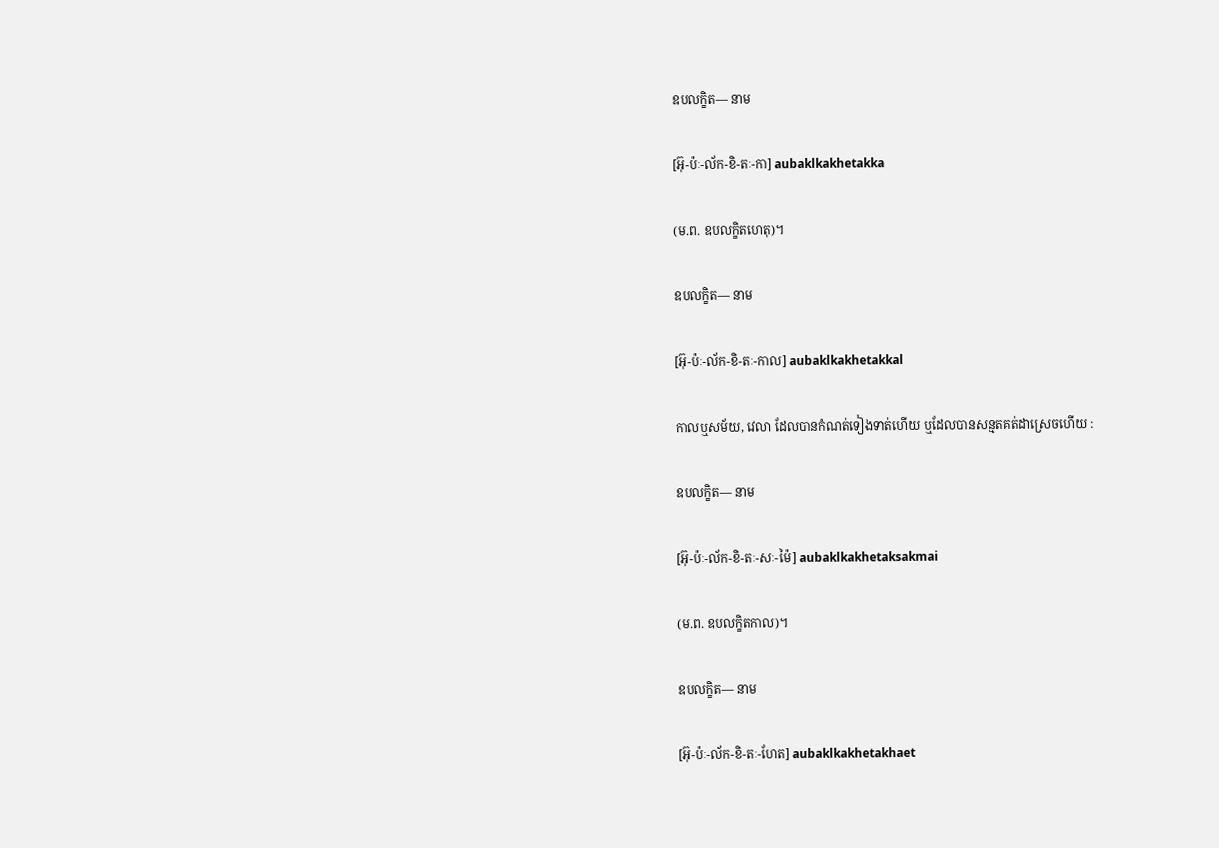ឧបលក្ខិត— នាម

[អ៊ុ-ប៉ៈ-ល័ក-ខិ-តៈ-កា] aubaklkakhetakka

(ម.ព. ឧបលក្ខិតហេតុ)។

ឧបលក្ខិត— នាម

[អ៊ុ-ប៉ៈ-ល័ក-ខិ-តៈ-កាល] aubaklkakhetakkal

កាលឬសម័យ, វេលា ដែលបានកំណត់ទៀងទាត់ហើយ ឬដែលបានសន្មតគត់ដាស្រេចហើយ :

ឧបលក្ខិត— នាម

[អ៊ុ-ប៉ៈ-ល័ក-ខិ-តៈ-សៈ-ម៉ៃ] aubaklkakhetaksakmai

(ម.ព. ឧបលក្ខិតកាល)។

ឧបលក្ខិត— នាម

[អ៊ុ-ប៉ៈ-ល័ក-ខិ-តៈ-ហែត] aubaklkakhetakhaet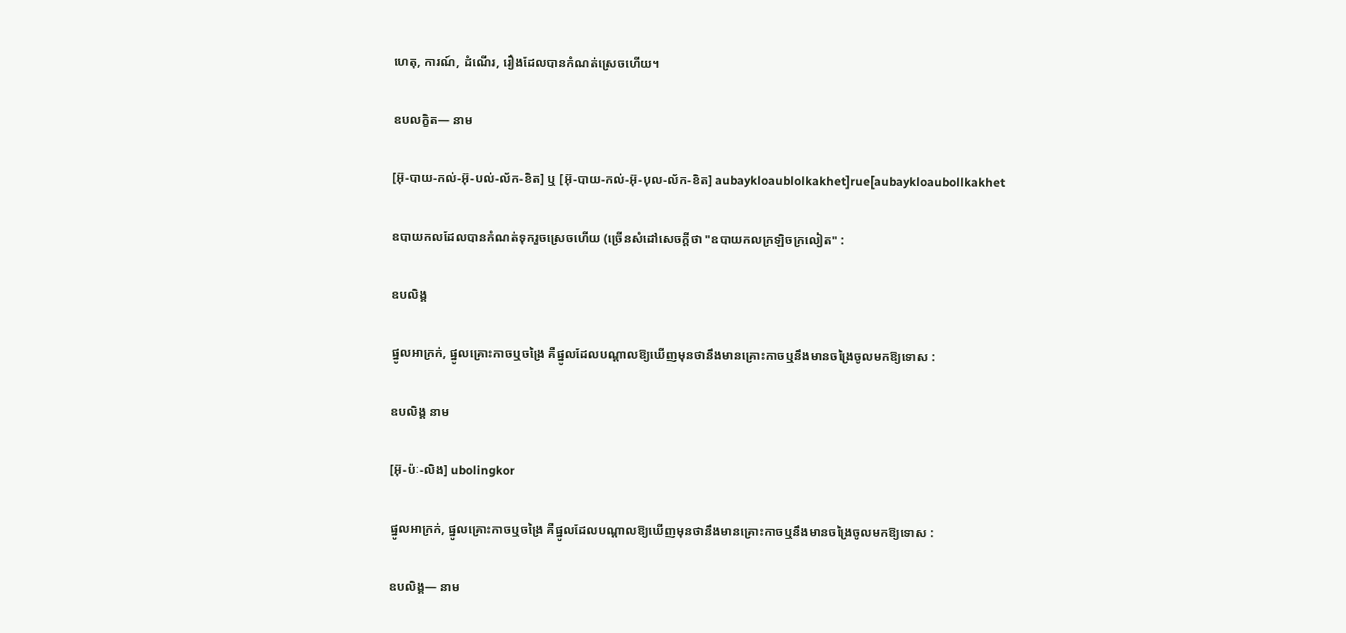ហេតុ, ការណ៍, ដំណើរ, រឿងដែលបានកំណត់ស្រេចហើយ។

ឧបលក្ខិត— នាម

[អ៊ុ-បាយ-កល់-អ៊ុ-បល់-ល័ក-ខិត] ឬ [អ៊ុ-បាយ-កល់-អ៊ុ-បុល-ល័ក-ខិត] aubaykloaublolkakhet]rue[aubaykloaubollkakhet

ឧបាយកលដែលបានកំណត់ទុករួចស្រេចហើយ (ច្រើនសំដៅសេចក្ដីថា "ឧបាយកលក្រឡិចក្រលៀត" :

ឧបលិង្គ

ផ្នូលអាក្រក់, ផ្នូលគ្រោះកាចឬចង្រៃ គឺផ្នូលដែលបណ្ដាលឱ្យឃើញមុនថានឹងមានគ្រោះកាចឬនឹងមានចង្រៃចូលមកឱ្យទោស :

ឧបលិង្គ នាម

[អ៊ុ-ប៉ៈ-លិង] ubolingkor

ផ្នូលអាក្រក់, ផ្នូលគ្រោះកាចឬចង្រៃ គឺផ្នូលដែលបណ្ដាលឱ្យឃើញមុនថានឹងមានគ្រោះកាចឬនឹងមានចង្រៃចូលមកឱ្យទោស :

ឧបលិង្គ— នាម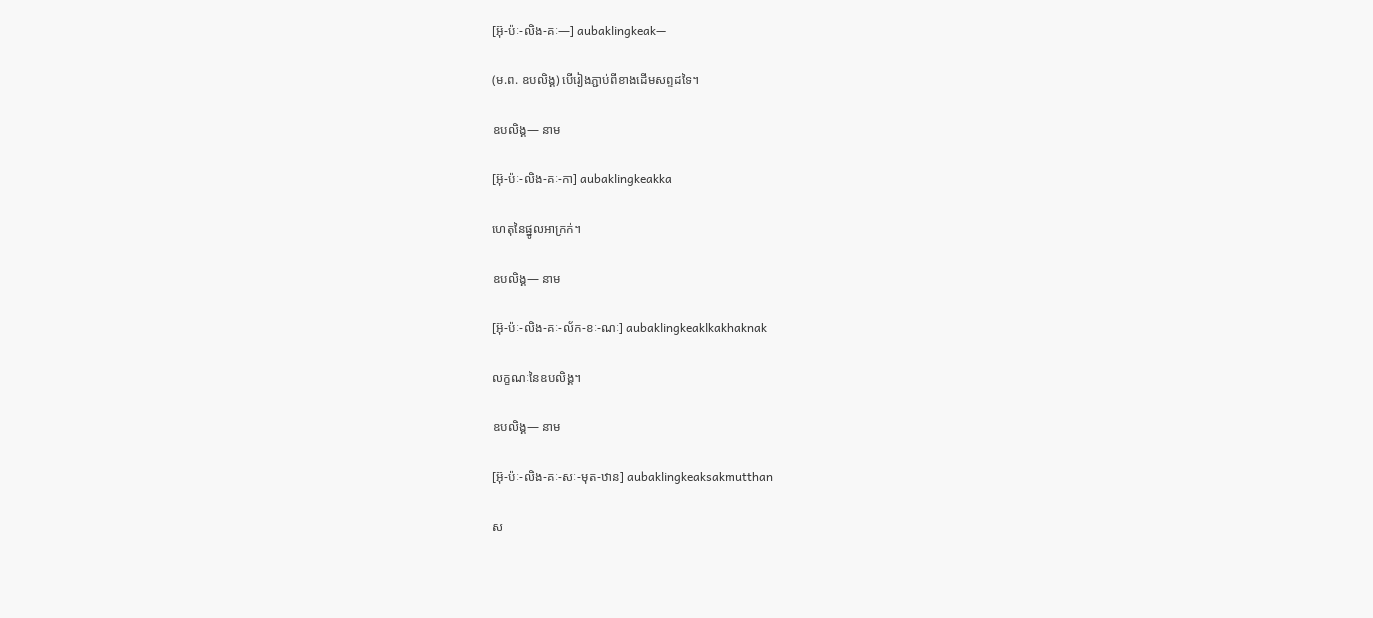[អ៊ុ-ប៉ៈ-លិង-គៈ—] aubaklingkeak—

(ម.ព. ឧបលិង្គ) បើរៀងភ្ជាប់ពីខាងដើមសព្ទដទៃ។

ឧបលិង្គ— នាម

[អ៊ុ-ប៉ៈ-លិង-គៈ-កា] aubaklingkeakka

ហេតុនៃផ្នូលអាក្រក់។

ឧបលិង្គ— នាម

[អ៊ុ-ប៉ៈ-លិង-គៈ-ល័ក-ខៈ-ណៈ] aubaklingkeaklkakhaknak

លក្ខណៈនៃឧបលិង្គ។

ឧបលិង្គ— នាម

[អ៊ុ-ប៉ៈ-លិង-គៈ-សៈ-មុត-ឋាន] aubaklingkeaksakmutthan

ស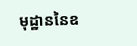មុដ្ឋាននៃឧ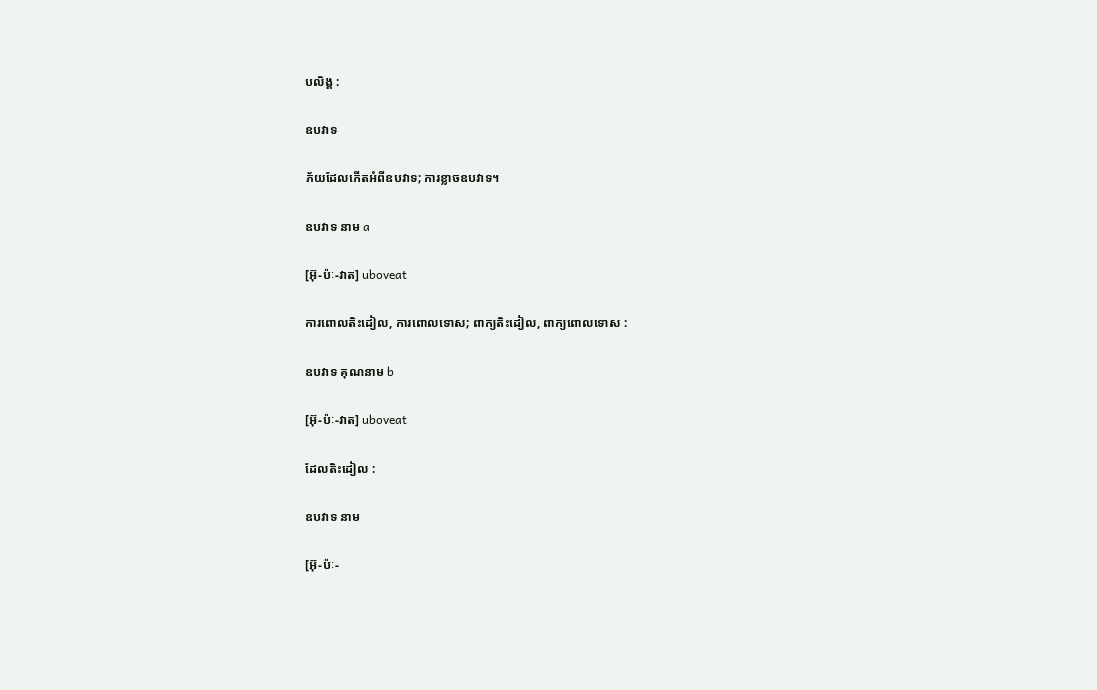បលិង្គ :

ឧបវាទ

ភ័យដែលកើតអំពីឧបវាទ; ការខ្លាចឧបវាទ។

ឧបវាទ នាម a

[អ៊ុ-ប៉ៈ-វាត] uboveat

ការពោលតិះដៀល, ការពោលទោស; ពាក្យតិះដៀល, ពាក្យពោលទោស :

ឧបវាទ គុណនាម b

[អ៊ុ-ប៉ៈ-វាត] uboveat

ដែលតិះដៀល :

ឧបវាទ នាម

[អ៊ុ-ប៉ៈ-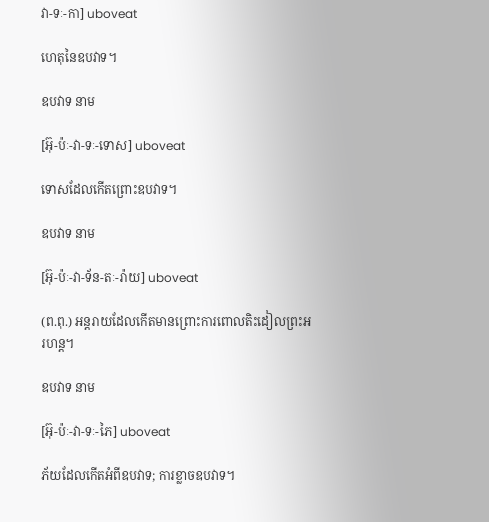វា-ទៈ-កា] uboveat

ហេតុនៃឧបវាទ។

ឧបវាទ នាម

[អ៊ុ-ប៉ៈ-វា-ទៈ-ទោស] uboveat

ទោសដែលកើតព្រោះឧបវាទ។

ឧបវាទ នាម

[អ៊ុ-ប៉ៈ-វា-ទ័ន-តៈ-រ៉ាយ] uboveat

(ព.ពុ.) អន្តរាយដែលកើតមានព្រោះការពោលតិះដៀលព្រះអរហន្ត។

ឧបវាទ នាម

[អ៊ុ-ប៉ៈ-វា-ទៈ-ភៃ] uboveat

ភ័យដែលកើតអំពីឧបវាទ; ការខ្លាចឧបវាទ។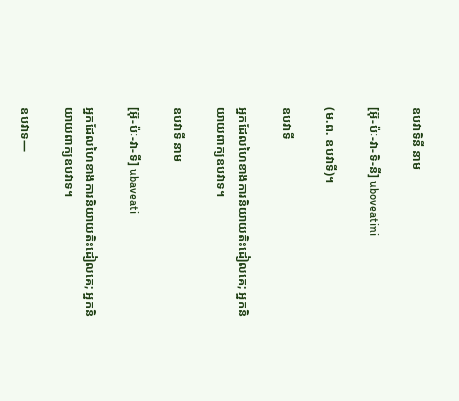ឧបវាទិនី នាម

[អ៊ុ-ប៉ៈ-វា-ទិ-នី] uboveatini

(ម.ព. ឧបវាទី)។

ឧបវាទី

អ្នកដែលហៃខាងការនិយាយតិះដៀលគេ; អ្នកនិយាយពាក្យឧបវាទ។

ឧបវាទី នាម

[អ៊ុ-ប៉ៈ-វា-ទី] ubaveati

អ្នកដែលហៃខាងការនិយាយតិះដៀលគេ; អ្នកនិយាយពាក្យឧបវាទ។

ឧបវាទ—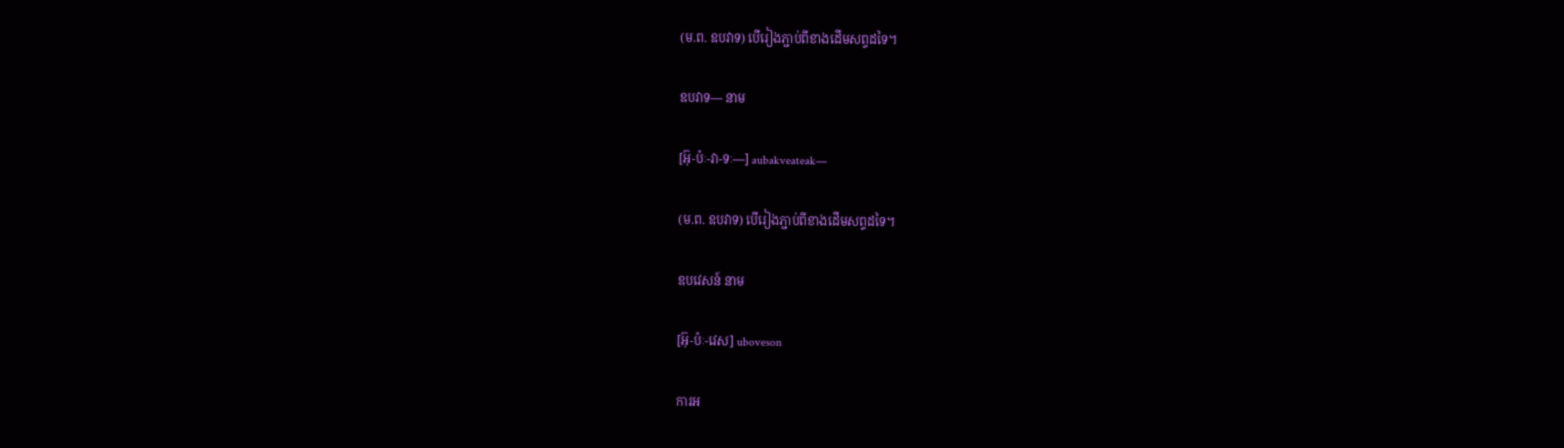(ម.ព. ឧបវាទ) បើរៀងភ្ជាប់ពីខាងដើមសព្ទដទៃ។

ឧបវាទ— នាម

[អ៊ុ-ប៉ៈ-វា-ទៈ—] aubakveateak—

(ម.ព. ឧបវាទ) បើរៀងភ្ជាប់ពីខាងដើមសព្ទដទៃ។

ឧបវេសន៍ នាម

[អ៊ុ-ប៉ៈ-វេស] uboveson

ការអ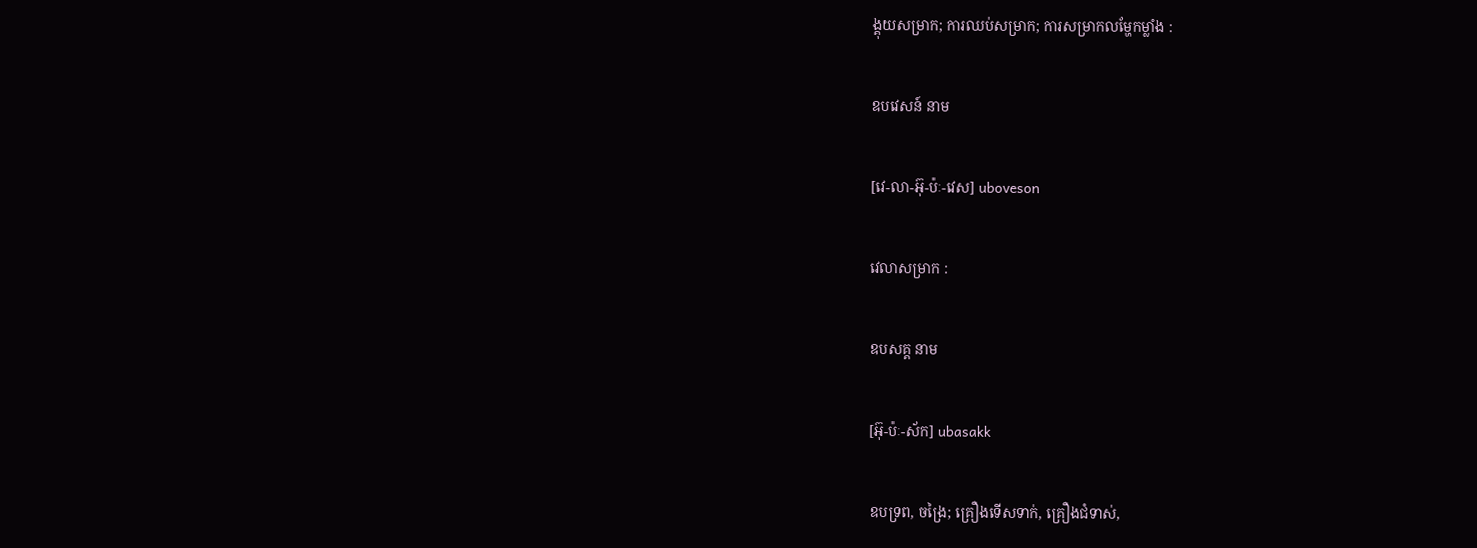ង្គុយសម្រាក; ការឈប់សម្រាក; ការសម្រាកលម្ហែកម្លាំង :

ឧបវេសន៍ នាម

[វេ-លា-អ៊ុ-ប៉ៈ-វេស] uboveson

វេលាសម្រាក :

ឧបសគ្គ នាម

[អ៊ុ-ប៉ៈ-ស័ក] ubasakk

ឧបទ្រព, ចង្រៃ; គ្រឿងទើសទាក់, គ្រឿងជំទាស់,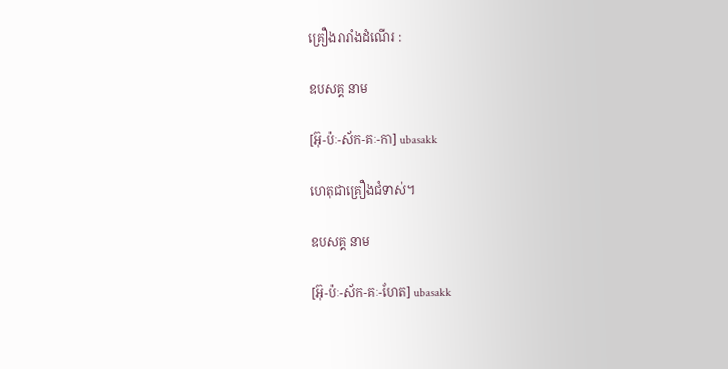គ្រឿងរារាំងដំណើរ :

ឧបសគ្គ នាម

[អ៊ុ-ប៉ៈ-ស័ក-គៈ-កា] ubasakk

ហេតុជាគ្រឿងជំទាស់។

ឧបសគ្គ នាម

[អ៊ុ-ប៉ៈ-ស័ក-គៈ-ហែត] ubasakk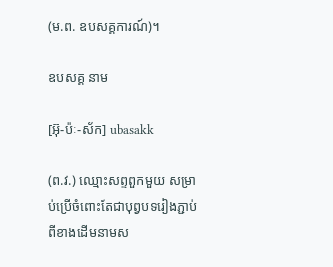(ម.ព. ឧបសគ្គការណ៍)។

ឧបសគ្គ នាម

[អ៊ុ-ប៉ៈ-ស័ក] ubasakk

(ព.វ.) ឈ្មោះសព្ទពួកមួយ សម្រាប់ប្រើចំពោះតែជាបុព្វបទរៀងភ្ជាប់ពីខាងដើមនាមស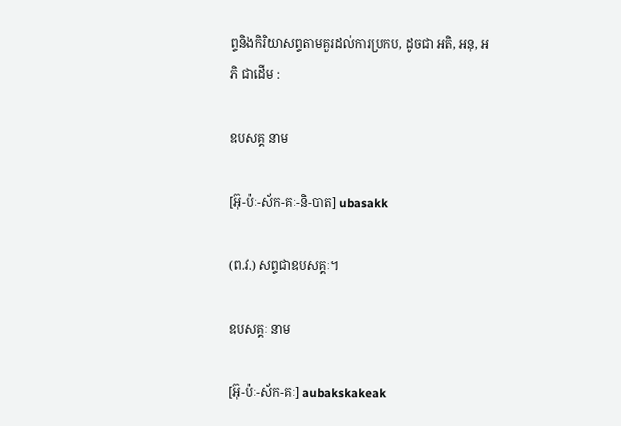ព្ទនិងកិរិយាសព្ទតាមគួរដល់ការប្រកប, ដូចជា អតិ, អនុ, អភិ ជាដើម :

ឧបសគ្គ នាម

[អ៊ុ-ប៉ៈ-ស័ក-គៈ-និ-បាត] ubasakk

(ព.វ.) សព្ទជាឧបសគ្គៈ។

ឧបសគ្គៈ នាម

[អ៊ុ-ប៉ៈ-ស័ក-គៈ] aubakskakeak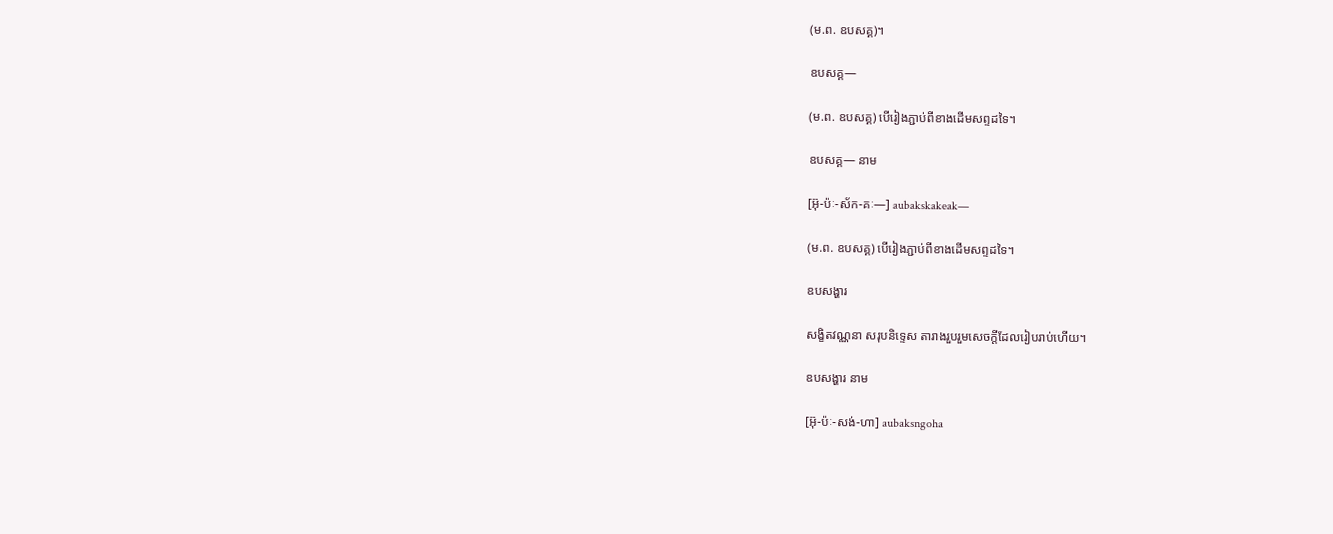(ម.ព. ឧបសគ្គ)។

ឧបសគ្គ—

(ម.ព. ឧបសគ្គ) បើរៀងភ្ជាប់ពីខាងដើមសព្ទដទៃ។

ឧបសគ្គ— នាម

[អ៊ុ-ប៉ៈ-ស័ក-គៈ—] aubakskakeak—

(ម.ព. ឧបសគ្គ) បើរៀងភ្ជាប់ពីខាងដើមសព្ទដទៃ។

ឧបសង្ហារ

សង្ខិតវណ្ណនា សរុបនិទ្ទេស តារាងរួបរួមសេចក្ដីដែលរៀបរាប់ហើយ។

ឧបសង្ហារ នាម

[អ៊ុ-ប៉ៈ-សង់-ហា] aubaksngoha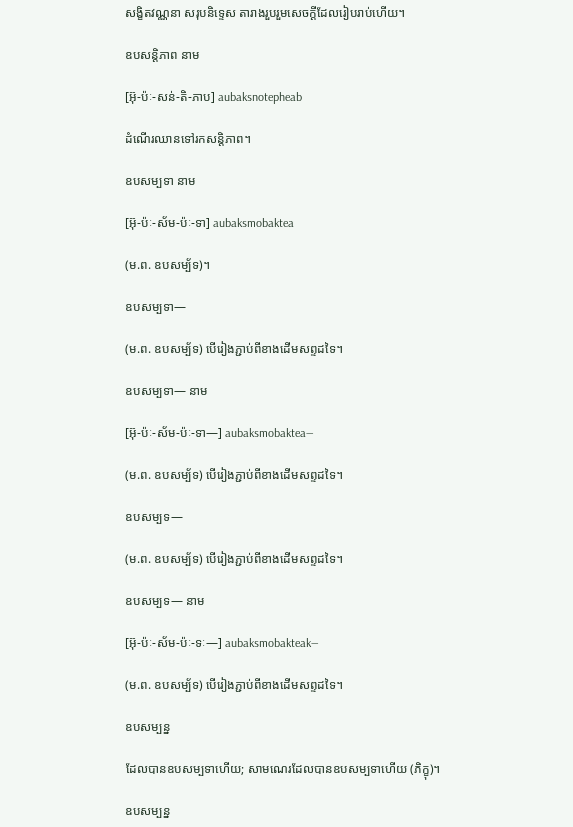សង្ខិតវណ្ណនា សរុបនិទ្ទេស តារាងរួបរួមសេចក្ដីដែលរៀបរាប់ហើយ។

ឧបសន្តិភាព នាម

[អ៊ុ-ប៉ៈ-សន់-តិ-ភាប] aubaksnotepheab

ដំណើរឈានទៅរកសន្តិភាព។

ឧបសម្បទា នាម

[អ៊ុ-ប៉ៈ-ស័ម-ប៉ៈ-ទា] aubaksmobaktea

(ម.ព. ឧបសម្ប័ទ)។

ឧបសម្បទា—

(ម.ព. ឧបសម្ប័ទ) បើរៀងភ្ជាប់ពីខាងដើមសព្ទដទៃ។

ឧបសម្បទា— នាម

[អ៊ុ-ប៉ៈ-ស័ម-ប៉ៈ-ទា—] aubaksmobaktea—

(ម.ព. ឧបសម្ប័ទ) បើរៀងភ្ជាប់ពីខាងដើមសព្ទដទៃ។

ឧបសម្បទ—

(ម.ព. ឧបសម្ប័ទ) បើរៀងភ្ជាប់ពីខាងដើមសព្ទដទៃ។

ឧបសម្បទ— នាម

[អ៊ុ-ប៉ៈ-ស័ម-ប៉ៈ-ទៈ—] aubaksmobakteak—

(ម.ព. ឧបសម្ប័ទ) បើរៀងភ្ជាប់ពីខាងដើមសព្ទដទៃ។

ឧបសម្បន្ន

ដែលបានឧបសម្បទាហើយ; សាមណេរដែលបានឧបសម្បទាហើយ (ភិក្ខុ)។

ឧបសម្បន្ន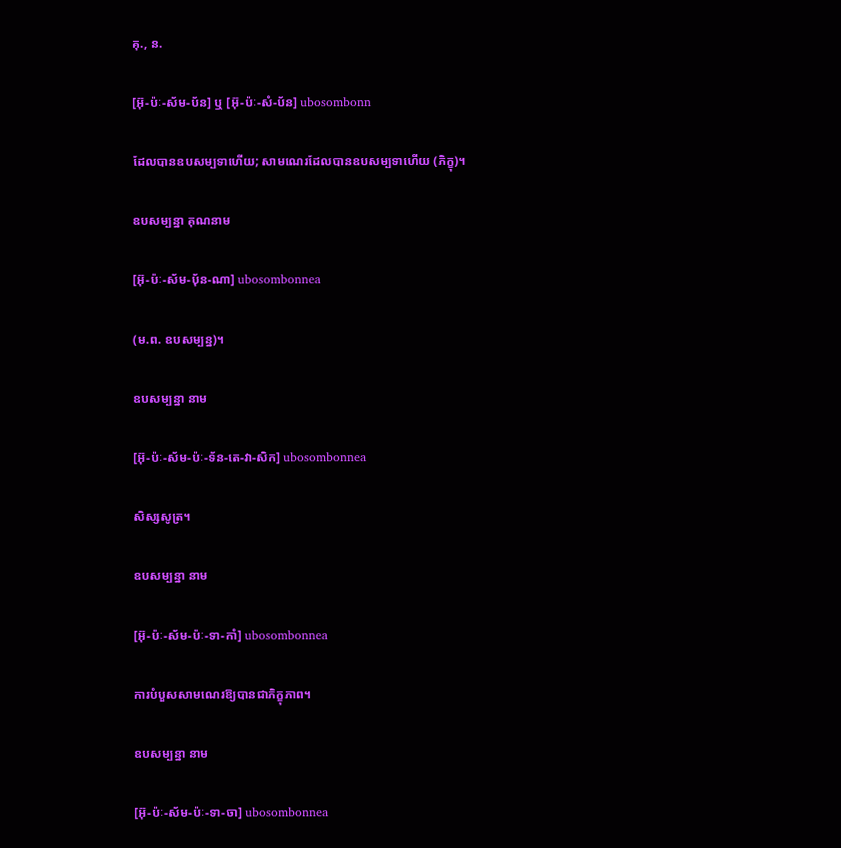គុ., ន.

[អ៊ុ-ប៉ៈ-ស័ម-ប័ន] ឬ [អ៊ុ-ប៉ៈ-សំ-ប័ន] ubosombonn

ដែលបានឧបសម្បទាហើយ; សាមណេរដែលបានឧបសម្បទាហើយ (ភិក្ខុ)។

ឧបសម្បន្នា គុណនាម

[អ៊ុ-ប៉ៈ-ស័ម-បុ័ន-ណា] ubosombonnea

(ម.ព. ឧបសម្បន្ន)។

ឧបសម្បន្នា នាម

[អ៊ុ-ប៉ៈ-ស័ម-ប៉ៈ-ទ័ន-តេ-វា-សិក] ubosombonnea

សិស្សសូត្រ។

ឧបសម្បន្នា នាម

[អ៊ុ-ប៉ៈ-ស័ម-ប៉ៈ-ទា-កាំ] ubosombonnea

ការបំបួសសាមណេរឱ្យបានជាភិក្ខុភាព។

ឧបសម្បន្នា នាម

[អ៊ុ-ប៉ៈ-ស័ម-ប៉ៈ-ទា-ចា] ubosombonnea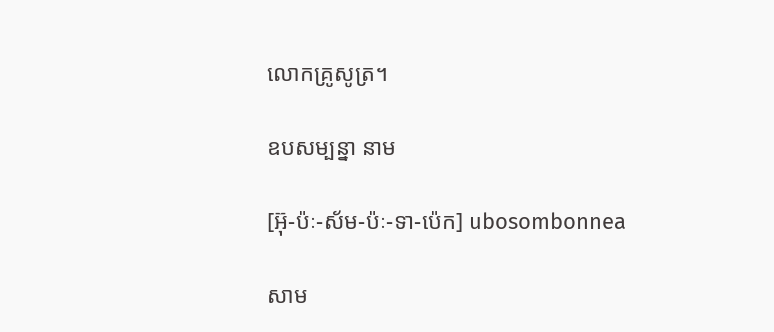លោកគ្រូសូត្រ។

ឧបសម្បន្នា នាម

[អ៊ុ-ប៉ៈ-ស័ម-ប៉ៈ-ទា-ប៉េក] ubosombonnea

សាម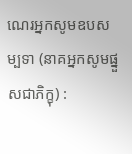ណេរអ្នកសូមឧបសម្បទា (នាគអ្នកសូមផ្នួសជាភិក្ខុ) :